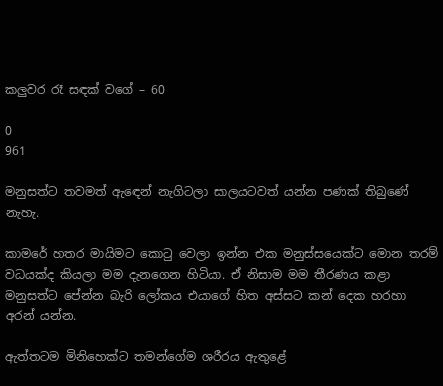කලුවර රෑ සඳක් වගේ – 60

0
961

මනුසත්ට තවමත් ඇඳෙන් නැගිටලා සාලයටවත් යන්න පණක් තිබුණේ නැහැ.

කාමරේ හතර මායිමට කොටු වෙලා ඉන්න එක මනුස්සයෙක්ට මොන තරම් වධයක්ද කියලා මම දැනගෙන හිටියා. ඒ නිසාම මම තීරණය කළා මනුසත්ට පේන්න බැරි ලෝකය එයාගේ හිත අස්සට කන් දෙක හරහා අරන් යන්න.

ඇත්තටම මිනිහෙක්ට තමන්ගේම ශරීරය ඇතුළේ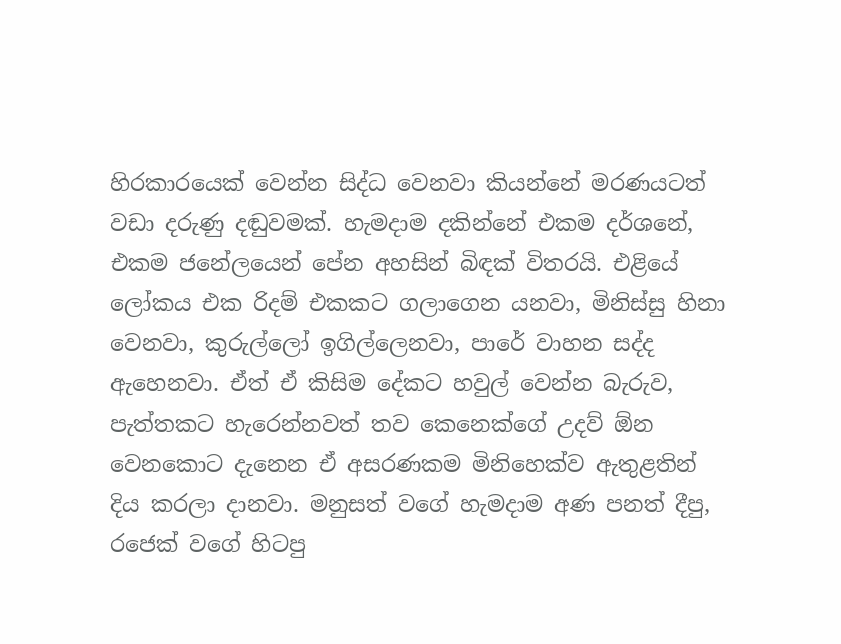හිරකාරයෙක් වෙන්න සිද්ධ වෙනවා කියන්නේ මරණයටත් වඩා දරුණු දඬුවමක්. හැමදාම දකින්නේ එකම දර්ශනේ, එකම ජනේලයෙන් පේන අහසින් බිඳක් විතරයි. එළියේ ලෝකය එක රිදම් එකකට ගලාගෙන යනවා, මිනිස්සු හිනා වෙනවා, කුරුල්ලෝ ඉගිල්ලෙනවා, පාරේ වාහන සද්ද ඇහෙනවා. ඒත් ඒ කිසිම දේකට හවුල් වෙන්න බැරුව, පැත්තකට හැරෙන්නවත් තව කෙනෙක්ගේ උදව් ඕන වෙනකොට දැනෙන ඒ අසරණකම මිනිහෙක්ව ඇතුළතින් දිය කරලා දානවා. මනුසත් වගේ හැමදාම අණ පනත් දීපු, රජෙක් වගේ හිටපු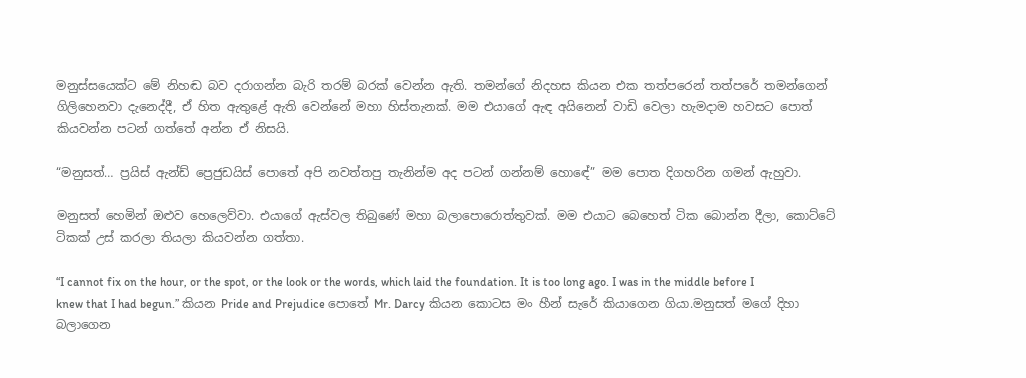මනුස්සයෙක්ට මේ නිහඬ බව දරාගන්න බැරි තරම් බරක් වෙන්න ඇති. තමන්ගේ නිදහස කියන එක තත්පරෙන් තත්පරේ තමන්ගෙන් ගිලිහෙනවා දැනෙද්දී, ඒ හිත ඇතුළේ ඇති වෙන්නේ මහා හිස්තැනක්. මම එයාගේ ඇඳ අයිනෙන් වාඩි වෙලා හැමදාම හවසට පොත් කියවන්න පටන් ගත්තේ අන්න ඒ නිසයි.

“මනුසත්… ප්‍රයිස් ඇන්ඩ් ප්‍රෙජුඩයිස් පොතේ අපි නවත්තපු තැනින්ම අද පටන් ගන්නම් හොඳේ” මම පොත දිගහරින ගමන් ඇහුවා.

මනුසත් හෙමින් ඔළුව හෙලෙව්වා. එයාගේ ඇස්වල තිබුණේ මහා බලාපොරොත්තුවක්. මම එයාට බෙහෙත් ටික බොන්න දීලා, කොට්ටේ ටිකක් උස් කරලා තියලා කියවන්න ගත්තා.

“I cannot fix on the hour, or the spot, or the look or the words, which laid the foundation. It is too long ago. I was in the middle before I knew that I had begun.” කියන Pride and Prejudice පොතේ Mr. Darcy කියන කොටස මං හීන් සැරේ කියාගෙන ගියා.මනුසත් මගේ දිහා බලාගෙන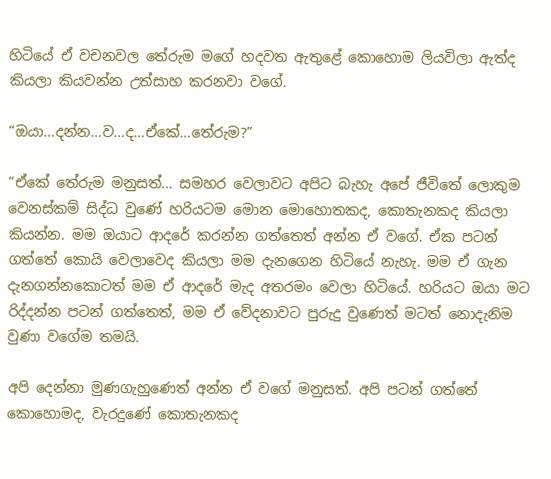හිටියේ ඒ වචනවල තේරුම මගේ හදවත ඇතුළේ කොහොම ලියවිලා ඇත්ද කියලා කියවන්න උත්සාහ කරනවා වගේ.

“ඔයා…දන්න…ව…ද…ඒකේ…තේරුම?”

“ඒකේ තේරුම මනුසත්… සමහර වෙලාවට අපිට බැහැ අපේ ජීවිතේ ලොකුම වෙනස්කම් සිද්ධ වුණේ හරියටම මොන මොහොතකද, කොතැනකද කියලා කියන්න. මම ඔයාට ආදරේ කරන්න ගත්තෙත් අන්න ඒ වගේ. ඒක පටන් ගත්තේ කොයි වෙලාවෙද කියලා මම දැනගෙන හිටියේ නැහැ. මම ඒ ගැන දැනගන්නකොටත් මම ඒ ආදරේ මැද අතරමං වෙලා හිටියේ. හරියට ඔයා මට රිද්දන්න පටන් ගත්තෙත්, මම ඒ වේදනාවට පුරුදු වුණෙත් මටත් නොදැනිම වුණා වගේම තමයි.

අපි දෙන්නා මුණගැහුණෙත් අන්න ඒ වගේ මනුසත්. අපි පටන් ගත්තේ කොහොමද, වැරදුණේ කොතැනකද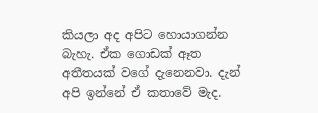කියලා අද අපිට හොයාගන්න බැහැ. ඒක ගොඩක් ඈත අතීතයක් වගේ දැනෙනවා. දැන් අපි ඉන්නේ ඒ කතාවේ මැද.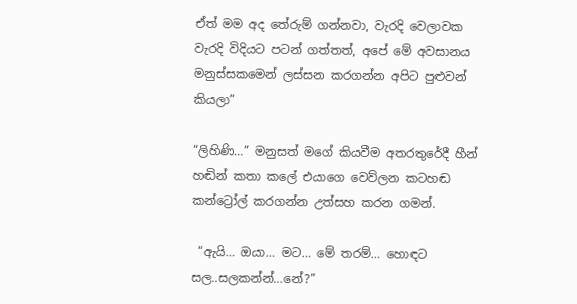ඒත් මම අද තේරුම් ගන්නවා, වැරදි වෙලාවක වැරදි විදියට පටන් ගත්තත්, අපේ මේ අවසානය මනුස්සකමෙන් ලස්සන කරගන්න අපිට පුළුවන් කියලා”

“ලිහිණි…” මනුසත් මගේ කියවීම අතරතුරේදී හීන් හඬින් කතා කලේ එයාගෙ වෙව්ලන කටහඬ කන්ට්‍රෝල් කරගන්න උත්සහ කරන ගමන්.

 “ඇයි… ඔයා… මට… මේ තරම්… හොඳට සල..සලකන්න්…නේ?”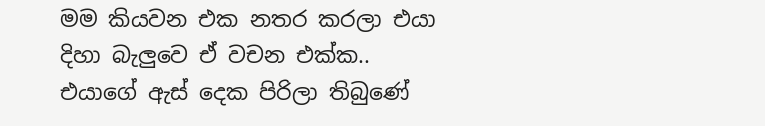මම කියවන එක නතර කරලා එයා දිහා බැලුවෙ ඒ වචන එක්ක.. එයාගේ ඇස් දෙක පිරිලා තිබුණේ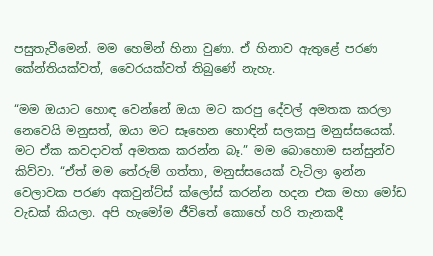පසුතැවීමෙන්. මම හෙමින් හිනා වුණා. ඒ හිනාව ඇතුළේ පරණ කේන්තියක්වත්, වෛරයක්වත් තිබුණේ නැහැ.

“මම ඔයාට හොඳ වෙන්නේ ඔයා මට කරපු දේවල් අමතක කරලා නෙවෙයි මනුසත්, ඔයා මට සෑහෙන හොඳින් සලකපු මනුස්සයෙක්. මට ඒක කවදාවත් අමතක කරන්න බෑ.” මම බොහොම සන්සුන්ව කිව්වා. “ඒත් මම තේරුම් ගත්තා, මනුස්සයෙක් වැටිලා ඉන්න වෙලාවක පරණ අකවුන්ට්ස් ක්ලෝස් කරන්න හදන එක මහා මෝඩ වැඩක් කියලා. අපි හැමෝම ජීවිතේ කොහේ හරි තැනකදී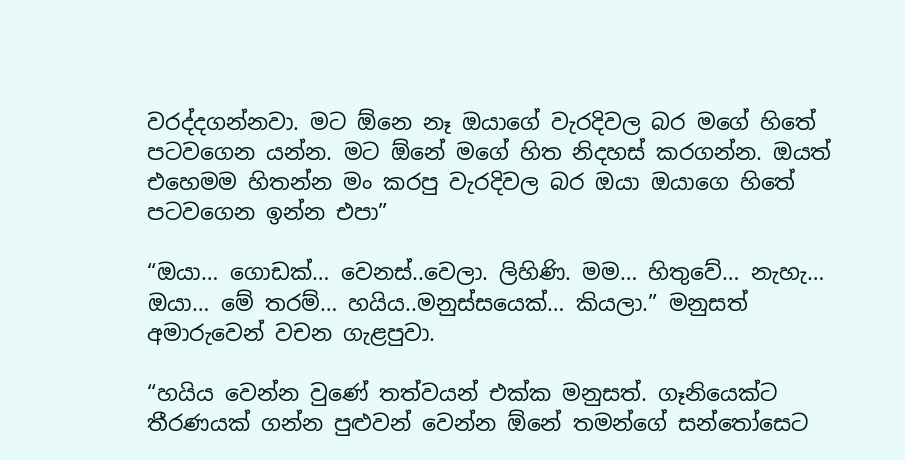වරද්දගන්නවා. මට ඕනෙ නෑ ඔයාගේ වැරදිවල බර මගේ හිතේ පටවගෙන යන්න. මට ඕනේ මගේ හිත නිදහස් කරගන්න. ඔයත් එහෙමම හිතන්න මං කරපු වැරදිවල බර ඔයා ඔයාගෙ හිතේ පටවගෙන ඉන්න එපා”

“ඔයා… ගොඩක්… වෙනස්..වෙලා. ලිහිණි. මම… හිතුවේ… නැහැ… ඔයා… මේ තරම්… හයිය..මනුස්සයෙක්… කියලා.” මනුසත් අමාරුවෙන් වචන ගැළපුවා.

“හයිය වෙන්න වුණේ තත්වයන් එක්ක මනුසත්. ගෑනියෙක්ට තීරණයක් ගන්න පුළුවන් වෙන්න ඕනේ තමන්ගේ සන්තෝසෙට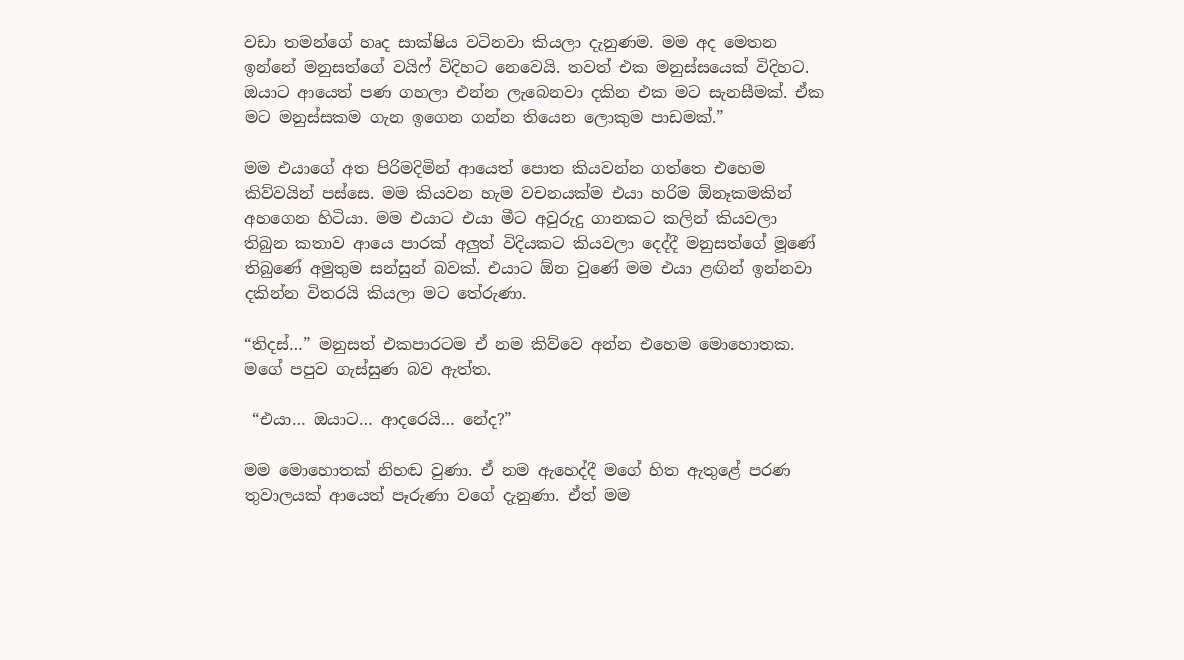වඩා තමන්ගේ හෘද සාක්ෂිය වටිනවා කියලා දැනුණම. මම අද මෙතන ඉන්නේ මනුසත්ගේ වයිෆ් විදිහට නෙවෙයි. තවත් එක මනුස්සයෙක් විදිහට. ඔයාට ආයෙත් පණ ගහලා එන්න ලැබෙනවා දකින එක මට සැනසීමක්. ඒක මට මනුස්සකම ගැන ඉගෙන ගන්න තියෙන ලොකුම පාඩමක්.”

මම එයාගේ අත පිරිමදිමින් ආයෙත් පොත කියවන්න ගත්තෙ එහෙම කිව්වයින් පස්සෙ. මම කියවන හැම වචනයක්ම එයා හරිම ඕනෑකමකින් අහගෙන හිටියා. මම එයාට එයා මීට අවුරුදු ගානකට කලින් කියවලා තිබුන කතාව ආයෙ පාරක් අලුත් විදියකට කියවලා දෙද්දී මනුසත්ගේ මූණේ තිබුණේ අමුතුම සන්සුන් බවක්. එයාට ඕන වුණේ මම එයා ළඟින් ඉන්නවා දකින්න විතරයි කියලා මට තේරුණා.

“තිදස්…” මනුසත් එකපාරටම ඒ නම කිව්වෙ අන්න එහෙම මොහොතක. මගේ පපුව ගැස්සුණ බව ඇත්ත.

 “එයා… ඔයාට… ආදරෙයි… නේද?”

මම මොහොතක් නිහඬ වුණා. ඒ නම ඇහෙද්දී මගේ හිත ඇතුළේ පරණ තුවාලයක් ආයෙත් පෑරුණා වගේ දැනුණා. ඒත් මම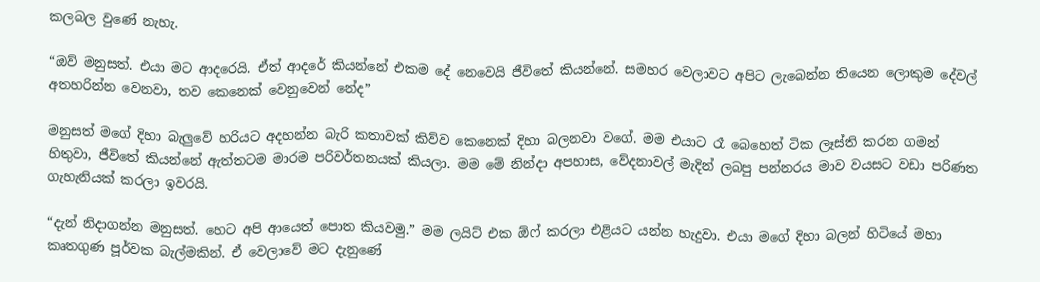කලබල වුණේ නැහැ.

“ඔව් මනුසත්. එයා මට ආදරෙයි. ඒත් ආදරේ කියන්නේ එකම දේ නෙවෙයි ජීවිතේ කියන්නේ. සමහර වෙලාවට අපිට ලැබෙන්න තියෙන ලොකුම දේවල් අතහරින්න වෙනවා, තව කෙනෙක් වෙනුවෙන් නේද”

මනුසත් මගේ දිහා බැලුවේ හරියට අදහන්න බැරි කතාවක් කිව්ව කෙනෙක් දිහා බලනවා වගේ. මම එයාට රෑ බෙහෙත් ටික ලෑස්ති කරන ගමන් හිතුවා, ජීවිතේ කියන්නේ ඇත්තටම මාරම පරිවර්තනයක් කියලා. මම මේ නින්දා අපහාස, වේදනාවල් මැදින් ලබපු පන්නරය මාව වයසට වඩා පරිණත ගැහැනියක් කරලා ඉවරයි.

“දැන් නිදාගන්න මනුසත්. හෙට අපි ආයෙත් පොත කියවමු.” මම ලයිට් එක ඕෆ් කරලා එළියට යන්න හැදුවා. එයා මගේ දිහා බලන් හිටියේ මහා කෘතගුණ පූර්වක බැල්මකින්. ඒ වෙලාවේ මට දැනුණේ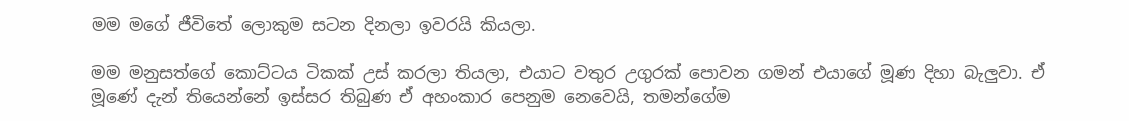මම මගේ ජීවිතේ ලොකුම සටන දිනලා ඉවරයි කියලා.

මම මනුසත්ගේ කොට්ටය ටිකක් උස් කරලා තියලා, එයාට වතුර උගුරක් පොවන ගමන් එයාගේ මූණ දිහා බැලුවා. ඒ මූණේ දැන් තියෙන්නේ ඉස්සර තිබුණ ඒ අහංකාර පෙනුම නෙවෙයි, තමන්ගේම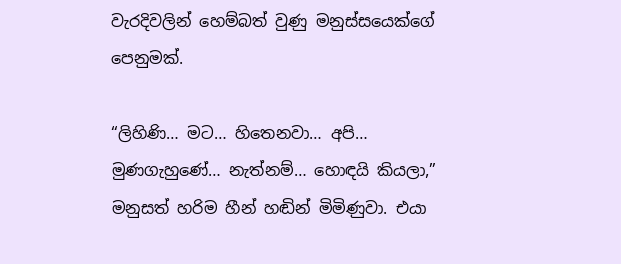වැරදිවලින් හෙම්බත් වුණු මනුස්සයෙක්ගේ පෙනුමක්.

“ලිහිණි… මට… හිතෙනවා… අපි… මුණගැහුණේ… නැත්නම්… හොඳයි කියලා,” මනුසත් හරිම හීන් හඬින් මිමිණුවා. එයා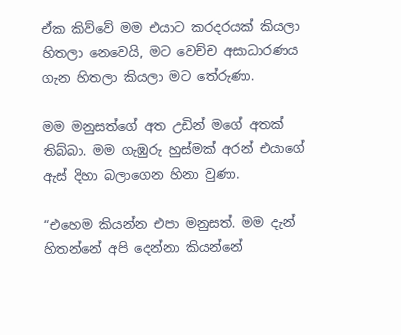ඒක කිව්වේ මම එයාට කරදරයක් කියලා හිතලා නෙවෙයි, මට වෙච්ච අසාධාරණය ගැන හිතලා කියලා මට තේරුණා.

මම මනුසත්ගේ අත උඩින් මගේ අතක් තිබ්බා. මම ගැඹුරු හුස්මක් අරන් එයාගේ ඇස් දිහා බලාගෙන හිනා වුණා.

“එහෙම කියන්න එපා මනුසත්. මම දැන් හිතන්නේ අපි දෙන්නා කියන්නේ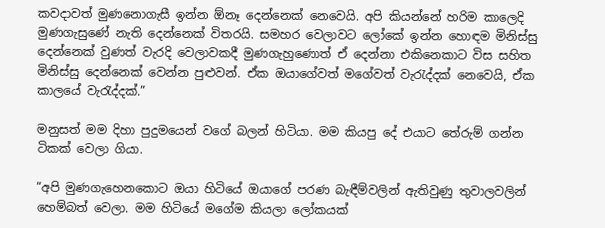කවදාවත් මුණනොගැසී ඉන්න ඕනෑ දෙන්නෙක් නෙවෙයි. අපි කියන්නේ හරිම කාලෙදි මුණගැසුණේ නැති දෙන්නෙක් විතරයි. සමහර වෙලාවට ලෝකේ ඉන්න හොඳම මිනිස්සු දෙන්නෙක් වුණත් වැරදි වෙලාවකදී මුණගැහුණොත් ඒ දෙන්නා එකිනෙකාට විස සහිත මිනිස්සු දෙන්නෙක් වෙන්න පුළුවන්. ඒක ඔයාගේවත් මගේවත් වැරැද්දක් නෙවෙයි, ඒක කාලයේ වැරැද්දක්.”

මනුසත් මම දිහා පුදුමයෙන් වගේ බලන් හිටියා. මම කියපු දේ එයාට තේරුම් ගන්න ටිකක් වෙලා ගියා.

“අපි මුණගැහෙනකොට ඔයා හිටියේ ඔයාගේ පරණ බැඳීම්වලින් ඇතිවුණු තුවාලවලින් හෙම්බත් වෙලා. මම හිටියේ මගේම කියලා ලෝකයක්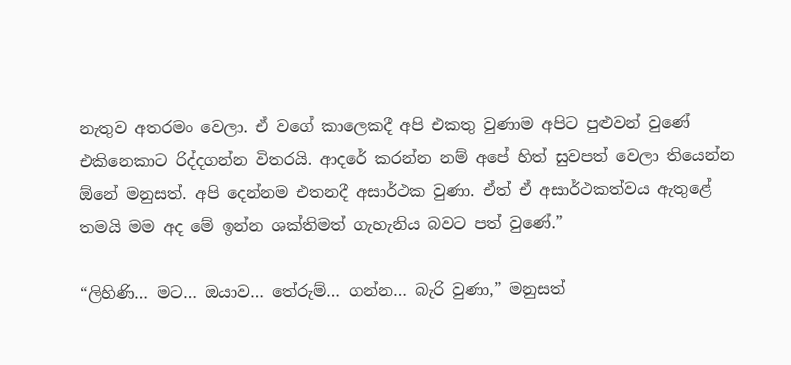නැතුව අතරමං වෙලා. ඒ වගේ කාලෙකදී අපි එකතු වුණාම අපිට පුළුවන් වුණේ එකිනෙකාට රිද්දගන්න විතරයි. ආදරේ කරන්න නම් අපේ හිත් සුවපත් වෙලා තියෙන්න ඕනේ මනුසත්. අපි දෙන්නම එතනදී අසාර්ථක වුණා. ඒත් ඒ අසාර්ථකත්වය ඇතුළේ තමයි මම අද මේ ඉන්න ශක්තිමත් ගැහැනිය බවට පත් වුණේ.”

“ලිහිණි… මට… ඔයාව… තේරුම්… ගන්න… බැරි වුණා,” මනුසත්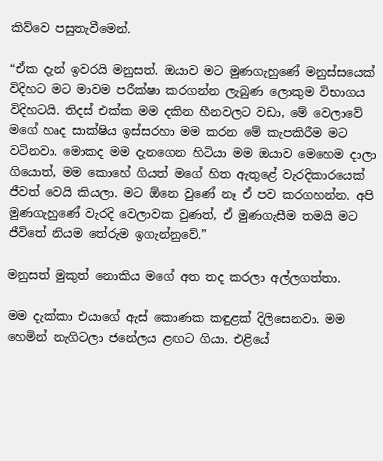කිව්වෙ පසුතැවීමෙන්.

“ඒක දැන් ඉවරයි මනුසත්. ඔයාව මට මුණගැහුණේ මනුස්සයෙක් විදිහට මට මාවම පරීක්ෂා කරගන්න ලැබුණ ලොකුම විභාගය විදිහටයි. තිදස් එක්ක මම දකින හීනවලට වඩා, මේ වෙලාවේ මගේ හෘද සාක්ෂිය ඉස්සරහා මම කරන මේ කැපකිරීම මට වටිනවා. මොකද මම දැනගෙන හිටියා මම ඔයාව මෙහෙම දාලා ගියොත්, මම කොහේ ගියත් මගේ හිත ඇතුළේ වැරදිකාරයෙක් ජීවත් වෙයි කියලා. මට ඕනෙ වුණේ නෑ ඒ පව කරගහන්න. අපි මුණගැහුණේ වැරදි වෙලාවක වුණත්, ඒ මුණගැසීම තමයි මට ජීවිතේ නියම තේරුම ඉගැන්නුවේ.”

මනුසත් මුකුත් නොකිය මගේ අත තද කරලා අල්ලගත්තා.

මම දැක්කා එයාගේ ඇස් කොණක කඳුළක් දිලිසෙනවා. මම හෙමින් නැගිටලා ජනේලය ළඟට ගියා. එළියේ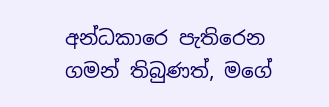අන්ධකා‍රෙ පැතිරෙන ගමන් තිබුණත්, මගේ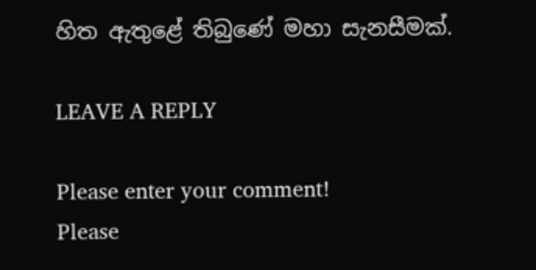හිත ඇතුළේ තිබුණේ මහා සැනසීමක්.

LEAVE A REPLY

Please enter your comment!
Please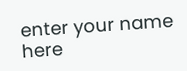enter your name here